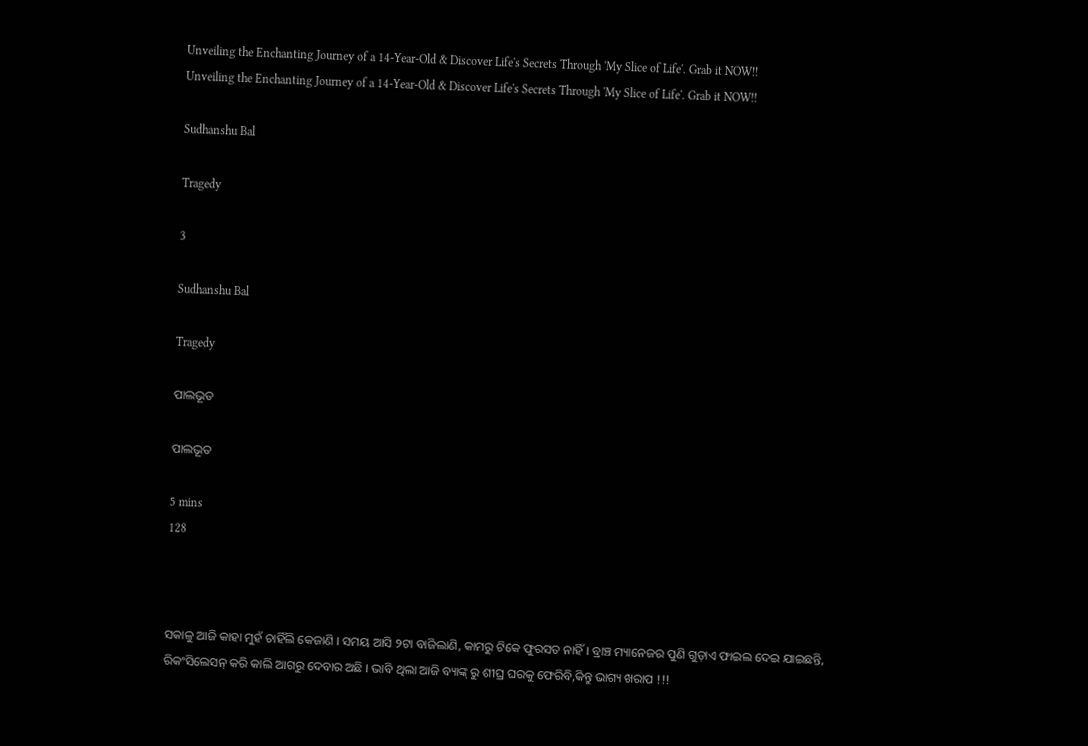Unveiling the Enchanting Journey of a 14-Year-Old & Discover Life's Secrets Through 'My Slice of Life'. Grab it NOW!!
Unveiling the Enchanting Journey of a 14-Year-Old & Discover Life's Secrets Through 'My Slice of Life'. Grab it NOW!!

Sudhanshu Bal

Tragedy

3

Sudhanshu Bal

Tragedy

ପାଲଭୂତ

ପାଲଭୂତ

5 mins
128



ସକାଳୁ ଆଜି କାହା ମୁହଁ ଚାହିଁଲି କେଜାଣି । ସମୟ ଆସି ୨ଟା ବାଜିଲାଣି, କାମରୁ ଟିକେ ଫୁରସତ ନାହିଁ । ବ୍ରାଞ୍ଚ ମ୍ୟାନେଜର ପୁଣି ଗୁଡ଼ାଏ ଫାଇଲ ଦେଇ ଯାଇଛନ୍ତି, ରିକଂସିଲେସନ୍ କରି କାଲି ଆଗରୁ ଦେବାର ଅଛି । ଭାବି ଥିଲା ଆଜି ବ୍ୟାଙ୍କ୍ ରୁ ଶୀଘ୍ର ଘରକୁ ଫେରିବି,କିନ୍ତୁ ଭାଗ୍ୟ ଖରାପ !!!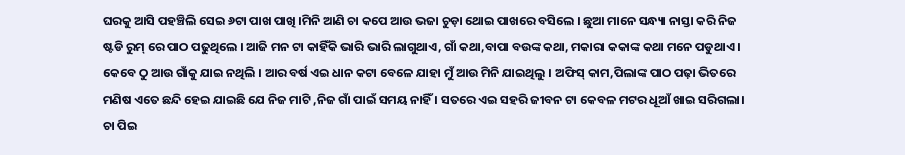ଘରକୁ ଆସି ପହଞ୍ଚିଲି ସେଇ ୬ଟା ପାଖ ପାଖି ।ମିନି ଆଣି ଚା କପେ ଆଉ ଭଜା ଚୁଡ଼ା ଥୋଇ ପାଖରେ ବସିଲେ । ଛୁଆ ମାନେ ସନ୍ଧ୍ୟା ନାସ୍ତା କରି ନିଜ ଷ୍ଟଡି ରୁମ୍ ରେ ପାଠ ପଢୁଥିଲେ । ଆଜି ମନ ଟା କାହିଁକି ଭାରି ଭାରି ଲାଗୁଥାଏ, ଗାଁ କଥା,ବାପା ବଉଙ୍କ କଥା, ମକାରା କକାଙ୍କ କଥା ମନେ ପଡୁଥାଏ । କେବେ ଠୁ ଆଉ ଗାଁକୁ ଯାଇ ନଥିଲି । ଆର ବର୍ଷ ଏଇ ଧାନ କଟା ବେଳେ ଯାହା ମୁଁ ଆଉ ମିନି ଯାଇଥିଲୁ । ଅଫିସ୍ କାମ,ପିଲାଙ୍କ ପାଠ ପଢ଼ା ଭିତରେ ମଣିଷ ଏତେ ଛନ୍ଦି ହେଇ ଯାଇଛି ଯେ ନିଜ ମାଟି ,ନିଜ ଗାଁ ପାଇଁ ସମୟ ନାହିଁ । ସତରେ ଏଇ ସହରି ଜୀବନ ଟା କେବଳ ମଟର ଧୂଆଁ ଖାଇ ସରିଗଲା। ଚା ପିଇ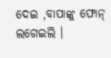ଦେଇ ,ବାପାଙ୍କୁ ଫୋନ୍ ଲଗେଇଲି ।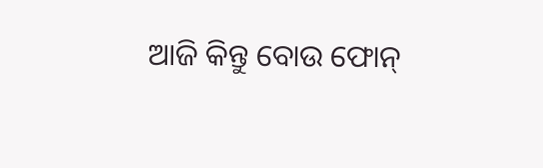ଆଜି କିନ୍ତୁ ବୋଉ ଫୋନ୍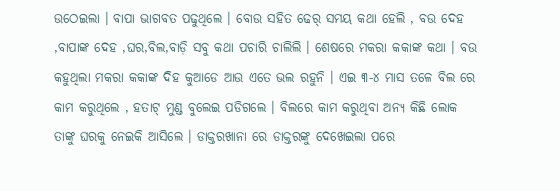ଉଠେଇଲା । ବାପା ଭାଗବତ ପଢୁଥିଲେ । ବୋଉ ସହିତ ଢେର୍ ସମୟ କଥା ହେଲି , ବଉ ଦେହ ,ବାପାଙ୍କ ଦେହ ,ଘର,ବିଲ,ବାଡ଼ି ସବୁ କଥା ପଚାରି ଚାଲିଲି । ଶେଷରେ ମକରା କକାଙ୍କ କଥା । ବଉ କହୁଥିଲା ମକରା କକାଙ୍କ ଦିହ କୁଆଡେ ଆଉ ଏତେ ଭଲ ରହୁନି । ଏଇ ୩-୪ ମାସ ତଳେ ବିଲ ରେ କାମ କରୁଥିଲେ , ହତାଟ୍ ମୁଣ୍ଡ ବୁଲେଇ ପଡିଗଲେ । ବିଲରେ କାମ କରୁଥିବା ଅନ୍ୟ କିଛି ଲୋକ ତାଙ୍କୁ ଘରକୁ ନେଇକି ଆସିଲେ । ଡାକ୍ତରଖାନା ରେ ଡାକ୍ତରଙ୍କୁ ଦେଖେଇଲା ପରେ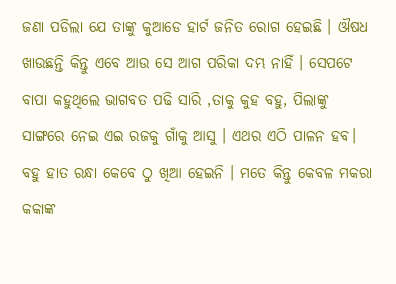ଜଣା ପଡିଲା ଯେ ତାଙ୍କୁ କୁଆଡେ ହାର୍ଟ ଜନିତ ରୋଗ ହେଇଛି । ଔଷଧ ଖାଉଛନ୍ତି କିନ୍ତୁ ଏବେ ଆଉ ସେ ଆଗ ପରିକା ଦମ୍ଭ ନାହିଁ । ସେପଟେ ବାପା କହୁଥିଲେ ଭାଗବତ ପଢି ସାରି ,ତାକୁ କୁହ ବହୁ, ପିଲାଙ୍କୁ ସାଙ୍ଗରେ ନେଇ ଏଇ ରଜକୁ ଗାଁକୁ ଆସୁ । ଏଥର ଏଠି ପାଳନ ହବ। ବହୁ ହାତ ରନ୍ଧା କେବେ ଠୁ ଖିଆ ହେଇନି । ମତେ କିନ୍ତୁ କେବଳ ମକରା କକାଙ୍କ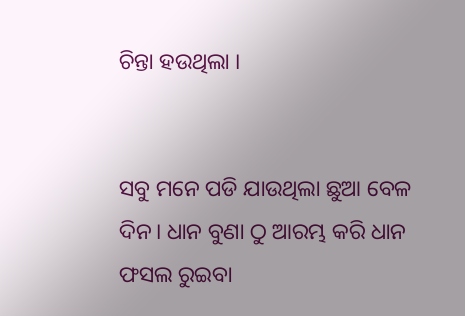ଚିନ୍ତା ହଉଥିଲା ।


ସବୁ ମନେ ପଡି ଯାଉଥିଲା ଛୁଆ ବେଳ ଦିନ। ଧାନ ବୁଣା ଠୁ ଆରମ୍ଭ କରି ଧାନ ଫସଲ ରୁଇବା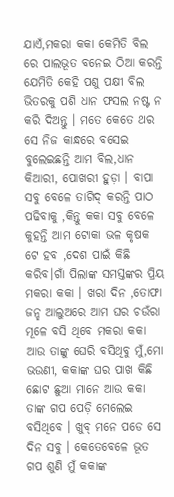ଯାଏଁ,ମକରା କକା କେମିତି ବିଲ ରେ ପାଲଭୂତ ବନେଇ ଠିଆ କରନ୍ତି ଯେମିତି କେହି ପଶୁ ପକ୍ଷୀ ବିଲ ଭିତରକୁ ପଶି ଧାନ ଫସଲ ନଷ୍ଟ ନ କରି ଦିଅନ୍ତୁ । ମତେ କେତେ ଥର ସେ ନିଜ କାନ୍ଧରେ ବସେଇ ବୁଲେଇଛନ୍ତି ଆମ ବିଲ,ଧାନ କିଆରୀ, ପୋଖରୀ ହୁଡ଼ା । ବାପା ସବୁ ବେଳେ ତାଗିଦ୍ କରନ୍ତି ପାଠ ପଢିବାକୁ ,କିନ୍ତୁ କକା ସବୁ ବେଳେ କୁହନ୍ତି ଆମ ଟୋକା ଭଳ କୃଷକ ଟେ ହବ ,ଦେଶ ପାଇଁ କିଛି କରିବ।ଗାଁ ପିଲାଙ୍କ ସମସ୍ତଙ୍କର ପ୍ରିୟ ମକରା କକା । ଖରା ଦିନ ,ତୋଫା ଜନ୍ହ ଆଲୁଅରେ ଆମ ଘର ଚଉଁରା ମୂଳେ ବସି ଥିବେ ମକରା କକା ଆଉ ତାଙ୍କୁ ଘେରି ବସିଥିବୁ ମୁଁ,ମୋ ଭଉଣୀ, କକାଙ୍କ ଘର ପାଖ କିଛି ଛୋଟ ଛୁଆ ମାନେ ଆଉ କକା ତାଙ୍କ ଗପ ପେଡ଼ି ମେଲେଇ ବସିଥିବେ । ଖୁବ୍ ମନେ ପଡେ ସେ ଦିନ ସବୁ । କେତେବେଳେ ଭୂତ ଗପ ଶୁଣି ମୁଁ କକାଙ୍କ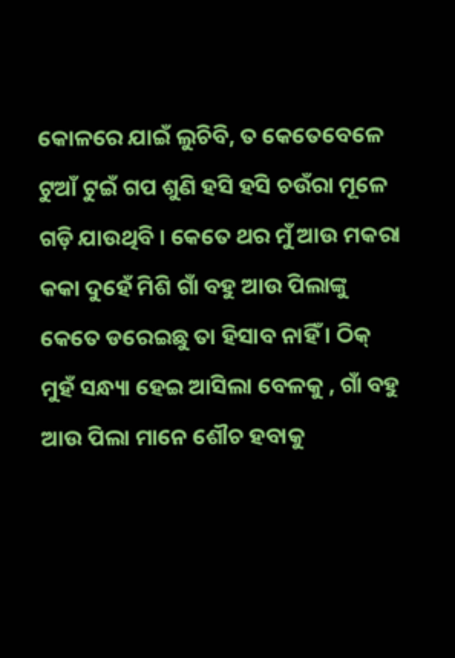କୋଳରେ ଯାଇଁ ଲୁଚିବି, ତ କେତେବେଳେ ଟୁଆଁ ଟୁଇଁ ଗପ ଶୁଣି ହସି ହସି ଚଉଁରା ମୂଳେ ଗଡ଼ି ଯାଉଥିବି । କେତେ ଥର ମୁଁ ଆଉ ମକରା କକା ଦୁହେଁ ମିଶି ଗାଁ ବହୁ ଆଉ ପିଲାଙ୍କୁ କେତେ ଡରେଇଛୁ ତା ହିସାବ ନାହିଁ । ଠିକ୍ ମୁହଁ ସନ୍ଧ୍ୟା ହେଇ ଆସିଲା ବେଳକୁ , ଗାଁ ବହୁ ଆଉ ପିଲା ମାନେ ଶୌଚ ହବାକୁ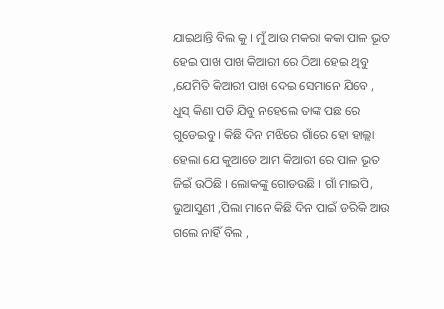ଯାଇଥାନ୍ତି ବିଲ କୁ । ମୁଁ ଆଉ ମକରା କକା ପାଳ ଭୂତ ହେଇ ପାଖ ପାଖ କିଆରୀ ରେ ଠିଆ ହେଇ ଥିବୁ ,ଯେମିତି କିଆରୀ ପାଖ ଦେଇ ସେମାନେ ଯିବେ , ଧୁସ୍ କିଣା ପଡି ଯିବୁ ନହେଲେ ତାଙ୍କ ପଛ ରେ ଗୁଡେଇବୁ । କିଛି ଦିନ ମଝିରେ ଗାଁରେ ହୋ ହାଲ୍ଲା ହେଲା ଯେ କୁଆଡେ ଆମ କିଆରୀ ରେ ପାଳ ଭୂତ ଜିଇଁ ଉଠିଛି । ଲୋକଙ୍କୁ ଗୋଡଉଛି । ଗାଁ ମାଇପି, ଭୁଆସୁଣୀ ,ପିଲା ମାନେ କିଛି ଦିନ ପାଇଁ ଡରିକି ଆଉ ଗଲେ ନାହିଁ ବିଲ ,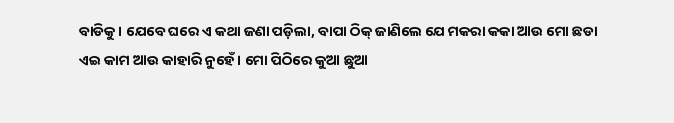ବାଡିକୁ । ଯେବେ ଘରେ ଏ କଥା ଜଣା ପଡ଼ିଲା, ବାପା ଠିକ୍ ଜାଣିଲେ ଯେ ମକରା କକା ଆଉ ମୋ ଛଡା ଏଇ କାମ ଆଉ କାହାରି ନୁହେଁ । ମୋ ପିଠିରେ କୁଆ ଛୁଆ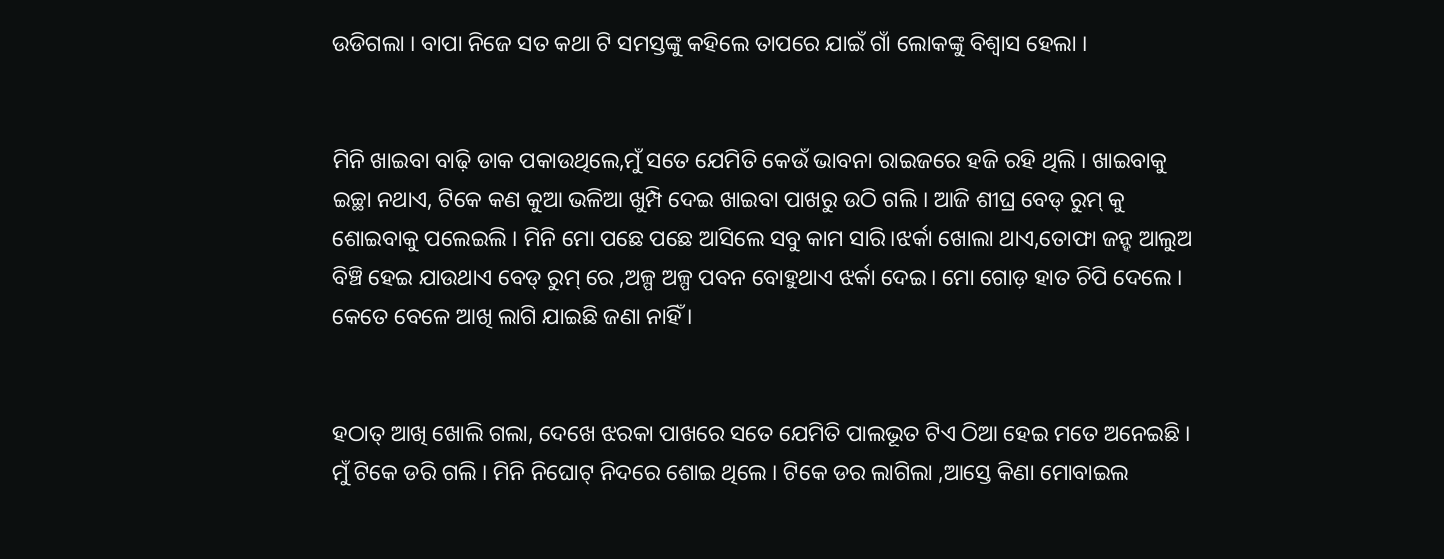ଉଡିଗଲା । ବାପା ନିଜେ ସତ କଥା ଟି ସମସ୍ତଙ୍କୁ କହିଲେ ତାପରେ ଯାଇଁ ଗାଁ ଲୋକଙ୍କୁ ବିଶ୍ୱାସ ହେଲା ।


ମିନି ଖାଇବା ବାଢ଼ି ଡାକ ପକାଉଥିଲେ,ମୁଁ ସତେ ଯେମିତି କେଉଁ ଭାବନା ରାଇଜରେ ହଜି ରହି ଥିଲି । ଖାଇବାକୁ ଇଚ୍ଛା ନଥାଏ, ଟିକେ କଣ କୁଆ ଭଳିଆ ଖୁମ୍ପି ଦେଇ ଖାଇବା ପାଖରୁ ଉଠି ଗଲି । ଆଜି ଶୀଘ୍ର ବେଡ୍ ରୁମ୍ କୁ ଶୋଇବାକୁ ପଲେଇଲି । ମିନି ମୋ ପଛେ ପଛେ ଆସିଲେ ସବୁ କାମ ସାରି।ଝର୍କା ଖୋଲା ଥାଏ,ତୋଫା ଜନ୍ହ ଆଲୁଅ ବିଞ୍ଚି ହେଇ ଯାଉଥାଏ ବେଡ୍ ରୁମ୍ ରେ ,ଅଳ୍ପ ଅଳ୍ପ ପବନ ବୋହୁଥାଏ ଝର୍କା ଦେଇ। ମୋ ଗୋଡ଼ ହାତ ଚିପି ଦେଲେ । କେତେ ବେଳେ ଆଖି ଲାଗି ଯାଇଛି ଜଣା ନାହିଁ ।


ହଠାତ୍ ଆଖି ଖୋଲି ଗଲା, ଦେଖେ ଝରକା ପାଖରେ ସତେ ଯେମିତି ପାଲଭୂତ ଟିଏ ଠିଆ ହେଇ ମତେ ଅନେଇଛି । ମୁଁ ଟିକେ ଡରି ଗଲି । ମିନି ନିଘୋଟ୍ ନିଦରେ ଶୋଇ ଥିଲେ । ଟିକେ ଡର ଲାଗିଲା ,ଆସ୍ତେ କିଣା ମୋବାଇଲ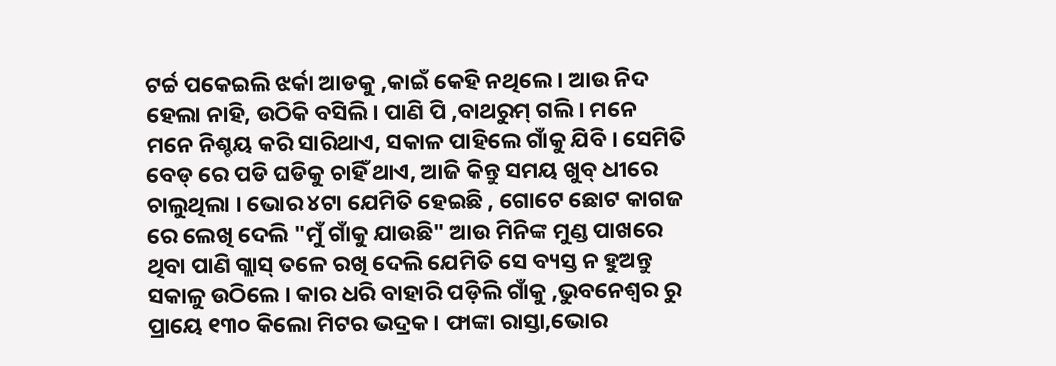ଟର୍ଚ୍ଚ ପକେଇଲି ଝର୍କା ଆଡକୁ ,କାଇଁ କେହି ନଥିଲେ । ଆଉ ନିଦ ହେଲା ନାହି, ଉଠିକି ବସିଲି । ପାଣି ପି ,ବାଥରୁମ୍ ଗଲି । ମନେ ମନେ ନିଶ୍ଚୟ କରି ସାରିଥାଏ, ସକାଳ ପାହିଲେ ଗାଁକୁ ଯିବି । ସେମିତି ବେଡ୍ ରେ ପଡି ଘଡିକୁ ଚାହିଁ ଥାଏ, ଆଜି କିନ୍ତୁ ସମୟ ଖୁବ୍ ଧୀରେ ଚାଲୁଥିଲା । ଭୋର ୪ଟା ଯେମିତି ହେଇଛି , ଗୋଟେ ଛୋଟ କାଗଜ ରେ ଲେଖି ଦେଲି "ମୁଁ ଗାଁକୁ ଯାଉଛି" ଆଉ ମିନିଙ୍କ ମୁଣ୍ଡ ପାଖରେ ଥିବା ପାଣି ଗ୍ଲାସ୍ ତଳେ ରଖି ଦେଲି ଯେମିତି ସେ ବ୍ୟସ୍ତ ନ ହୁଅନ୍ତୁ ସକାଳୁ ଉଠିଲେ । କାର ଧରି ବାହାରି ପଡ଼ିଲି ଗାଁକୁ ,ଭୁବନେଶ୍ୱର ରୁ ପ୍ରାୟେ ୧୩୦ କିଲୋ ମିଟର ଭଦ୍ରକ । ଫାଙ୍କା ରାସ୍ତା,ଭୋର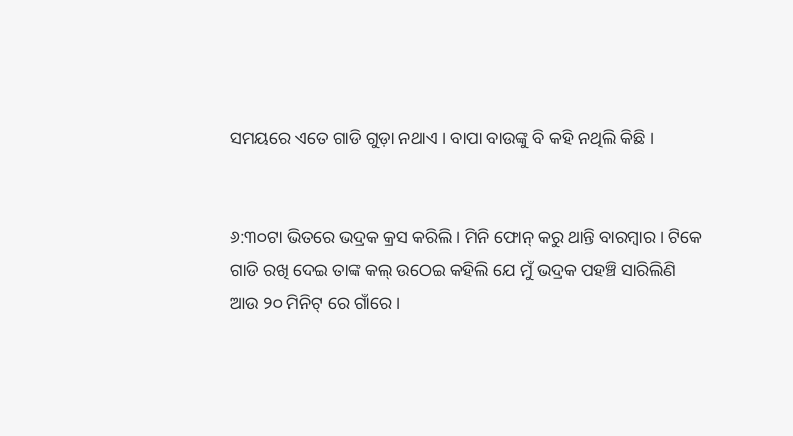ସମୟରେ ଏତେ ଗାଡି ଗୁଡ଼ା ନଥାଏ । ବାପା ବାଉଙ୍କୁ ବି କହି ନଥିଲି କିଛି ।


୬:୩୦ଟା ଭିତରେ ଭଦ୍ରକ କ୍ରସ କରିଲି । ମିନି ଫୋନ୍ କରୁ ଥାନ୍ତି ବାରମ୍ବାର । ଟିକେ ଗାଡି ରଖି ଦେଇ ତାଙ୍କ କଲ୍ ଉଠେଇ କହିଲି ଯେ ମୁଁ ଭଦ୍ରକ ପହଞ୍ଚି ସାରିଲିଣି ଆଉ ୨୦ ମିନିଟ୍ ରେ ଗାଁରେ ।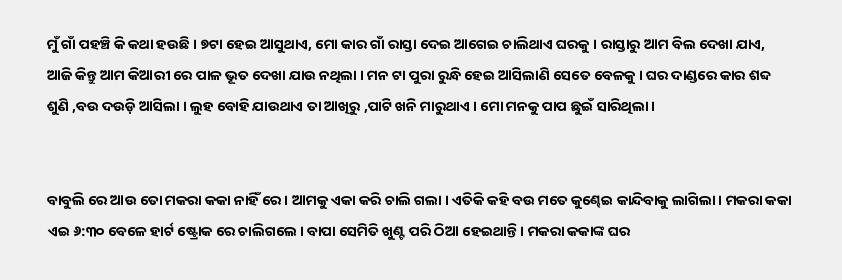ମୁଁ ଗାଁ ପହଞ୍ଚି କି କଥା ହଉଛି । ୭ଟା ହେଇ ଆସୁଥାଏ, ମୋ କାର ଗାଁ ରାସ୍ତା ଦେଇ ଆଗେଇ ଚାଲିଥାଏ ଘରକୁ । ରାସ୍ତାରୁ ଆମ ବିଲ ଦେଖା ଯାଏ, ଆଜି କିନ୍ତୁ ଆମ କିଆରୀ ରେ ପାଳ ଭୂତ ଦେଖା ଯାଉ ନଥିଲା । ମନ ଟା ପୁରା ରୁନ୍ଧି ହେଇ ଆସିଲାଣି ସେତେ ବେଳକୁ । ଘର ଦାଣ୍ଡରେ କାର ଶବ୍ଦ ଶୁଣି ,ବଉ ଦଉଡ଼ି ଆସିଲା । ଲୁହ ବୋହି ଯାଉଥାଏ ତା ଆଖିରୁ ,ପାଟି ଖନି ମାରୁଥାଏ । ମୋ ମନକୁ ପାପ ଛୁଇଁ ସାରିଥିଲା ।


ବାବୁଲି ରେ ଆଉ ତୋ ମକରା କକା ନାହିଁ ରେ । ଆମକୁ ଏକା କରି ଚାଲି ଗଲା । ଏତିକି କହି ବଉ ମତେ କୁଣ୍ଢେଇ କାନ୍ଦିବାକୁ ଲାଗିଲା । ମକରା କକା ଏଇ ୬:୩୦ ବେଳେ ହାର୍ଟ ଷ୍ଟ୍ରୋକ ରେ ଚାଲିଗଲେ । ବାପା ସେମିତି ଖୁଣ୍ଟ ପରି ଠିଆ ହେଇଥାନ୍ତି । ମକରା କକାଙ୍କ ଘର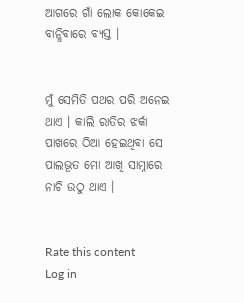ଆଗରେ ଗାଁ ଲୋକ କୋକେଇ ବାନ୍ଧିବାରେ ବ୍ୟସ୍ତ ।


ମୁଁ ସେମିତି ପଥର ପରି ଅନେଇ ଥାଏ । କାଲି ରାତିର ଝର୍କା ପାଖରେ ଠିଆ ହେଇଥିବା ସେ ପାଲଭୂତ ମୋ ଆଖି ସାମ୍ନାରେ ନାଚି ଉଠୁ ଥାଏ ।


Rate this content
Log in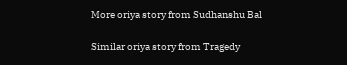More oriya story from Sudhanshu Bal

Similar oriya story from Tragedy